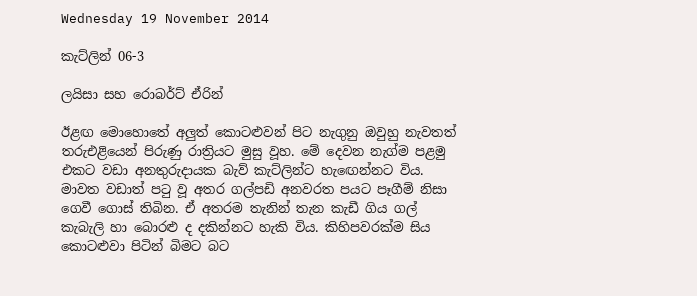Wednesday 19 November 2014

කැට්ලින් 06-3

ලයිසා සහ රොබර්ට් ඒරින්

ඊළඟ මොහොතේ අලුත් කොටළුවන් පිට නැගුනු ඔවුහු නැවතත් තරුඑළියෙන් පිරුණු රාත්‍රියට මුසු වූහ. මේ දෙවන නැග්ම පළමු එකට වඩා අනතුරුදායක බැව් කැට්ලින්ට හැඟෙන්නට විය. මාවත වඩාත් පටු වූ අතර ගල්පඩි අනවරත පයට පෑගීම් නිසා ගෙවී ගොස් තිබින. ඒ අතරම තැනින් තැන කැඩී ගිය ගල් කැබැලි හා බොරළු ද දකින්නට හැකි විය. කිහිපවරක්ම සිය කොටළුවා පිටින් බිමට බට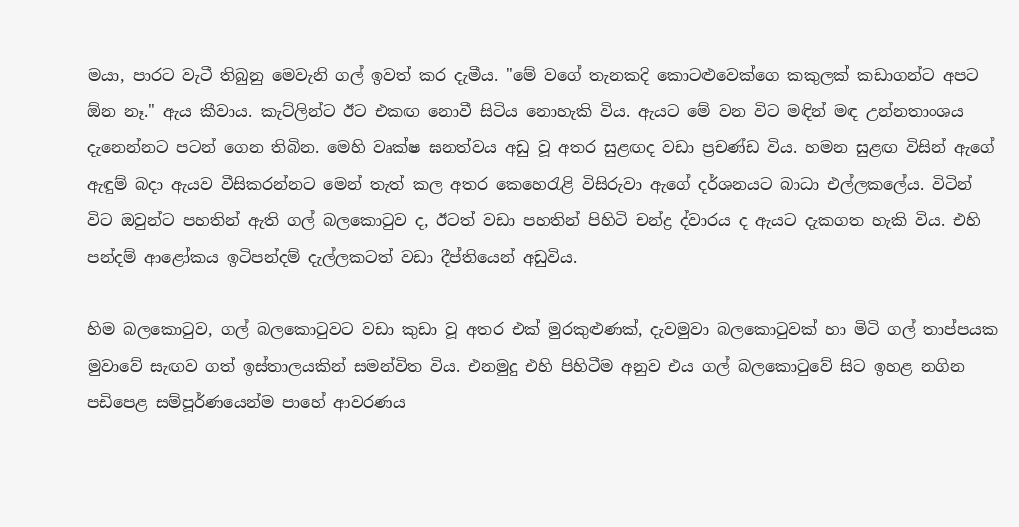මයා, පාරට වැටී තිබුනු මෙවැනි ගල් ඉවත් කර දැමීය. "මේ වගේ තැනකදි කොටළුවෙක්ගෙ කකුලක් කඩාගන්ට අපට ඕන නෑ." ඇය කීවාය. කැට්ලින්ට ඊට එකඟ නොවී සිටිය නොහැකි විය. ඇයට මේ වන විට මඳින් මඳ උන්නතාංශය දැනෙන්නට පටන් ගෙන තිබින. මෙහි වෘක්ෂ ඝනත්වය අඩු වූ අතර සුළඟද වඩා ප්‍රචණ්ඩ විය. හමන සුළඟ විසින් ඇගේ ඇඳුම් බදා ඇයව වීසිකරන්නට මෙන් තැත් කල අතර කෙහෙරැළි විසිරුවා ඇගේ දර්ශනයට බාධා එල්ලකලේය. විටින් විට ඔවුන්ට පහතින් ඇති ගල් බල‍කොටුව ද, ඊටත් වඩා පහතින් පිහිටි චන්ද්‍ර ද්වාරය ද ඇයට දැකගත හැකි විය. එහි පන්දම් ආළෝකය ඉටිපන්දම් දැල්ලකටත් වඩා දීප්තියෙන් අඩුවිය.

හිම බලකොටුව, ගල් බලකොටුවට වඩා කුඩා වූ අතර එක් මුරකුළුණක්, දැවමුවා බලකොටුවක් හා මිටි ගල් තාප්පයක මුවාවේ සැඟව ගත් ඉස්තාලයකින් සමන්විත විය. එනමුදු එහි පිහිටීම අනුව එය ගල් බලකොටුවේ සිට ඉහළ නගින පඩිපෙළ සම්පූර්ණයෙන්ම පාහේ ආවරණය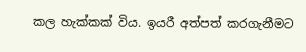කල හැක්කක් විය. ඉයරී අත්පත් කරගැනීමට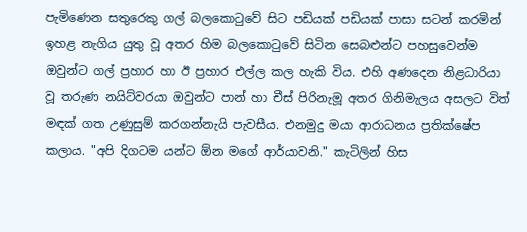පැමිණෙන සතුරෙකු ගල් බල‍කොටුවේ සිට පඩියක් පඩියක් පාසා සටන් කරමින් ඉහළ නැගිය යුතු වූ අතර හිම බලකොටුවේ සිටින සෙබළුන්ට පහසුවෙන්ම ඔවුන්ට ගල් ප්‍රහාර හා ඊ ප්‍රහාර එල්ල කල හැකි විය. එහි අණදෙන නිළධාරියා වූ තරුණ නයිට්වරයා ඔවුන්ට පාන් හා චීස් පිරිනැමූ අතර ගිනිමැලය අසලට විත් මඳක් ගත උණුසුම් කරගන්නැයි පැවසීය. එනමුදු මයා ආරාධනය ප්‍රතික්ෂේප කලාය. "අපි දිගටම යන්ට ඕන මගේ ආර්යාවනි." කැටිලින් හිස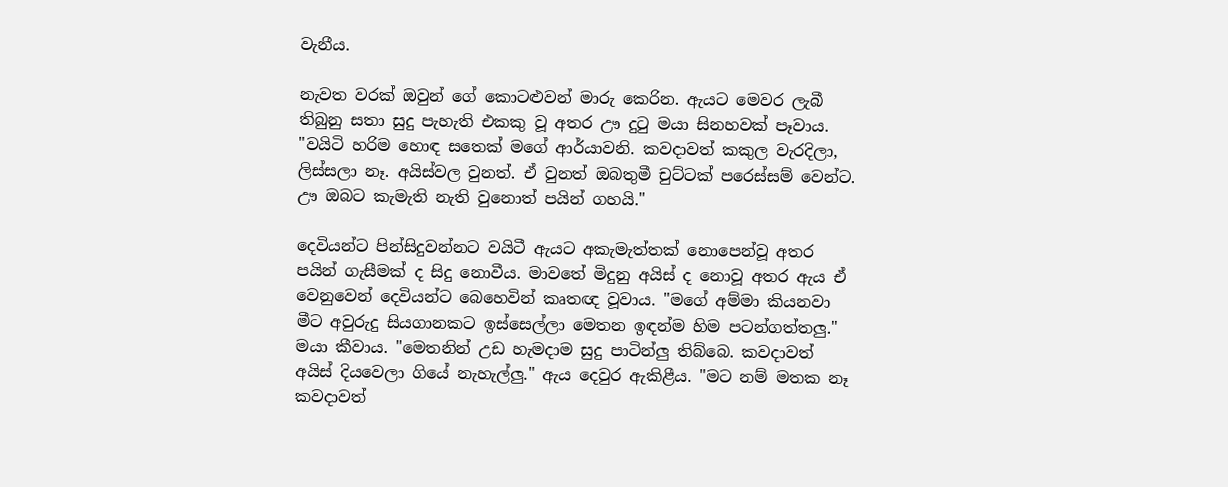වැනීය.

නැවත වරක් ඔවුන් ‍ගේ කොටළුවන් මාරු කෙරින. ඇයට මෙවර ලැබී තිබුනු සතා සුදු පැහැති එකකු වූ අතර ඌ දුටු මයා සිනහවක් පෑවාය. "වයිටි හරිම හොඳ සතෙක් මගේ ආර්යාවනි. කවදාවත් කකුල වැරදිලා, ලිස්සලා නෑ. අයිස්වල වුනත්. ඒ වුනත් ඔබතුමී චුට්ටක් පරෙස්සම් වෙන්ට. ඌ ඔබට කැමැති නැති වුනොත් පයින් ගහයි."

දෙවියන්ට පින්සිදුවන්නට වයිටී ඇයට අකැමැත්තක් නොපෙන්වූ අතර පයින් ගැසීමක් ද සිදු නොවීය. මාවතේ මිදුනු අයිස් ද නොවූ අතර ඇය ඒ වෙනුවෙන් දෙවියන්ට බෙහෙවින් කෘතඥ වූවාය. "මගේ අම්මා කියනවා මීට අවුරුදු සියගානකට ඉස්සෙල්ලා මෙතන ඉඳන්ම හිම පටන්ගත්තලු." මයා කීවාය. "මෙතනින් උඩ හැමදාම සුදු පාටින්ලු තිබ්බෙ. කවදාවත් අයිස් දියවෙලා ගියේ නැහැල්ලු." ඇය දෙවුර ඇකිළීය. "මට නම් මතක නෑ කවදාවත්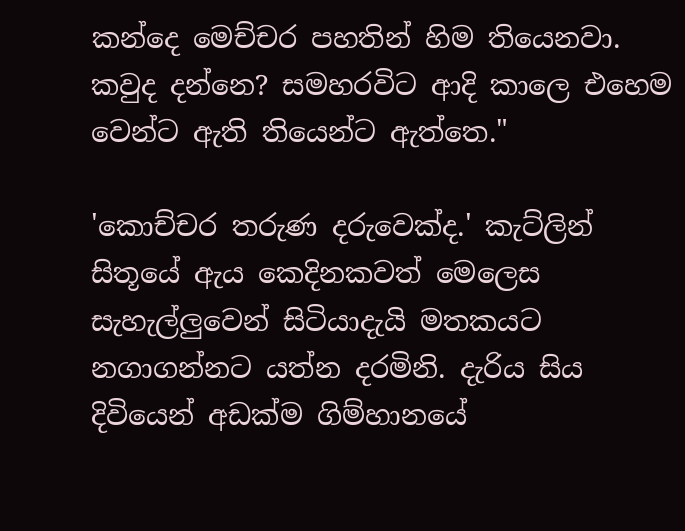කන්දෙ මෙච්චර පහතින් හිම තියෙනවා. කවුද දන්නෙ? සමහරවිට ආදි කාලෙ එහෙම වෙන්ට ඇති තියෙන්ට ඇත්තෙ."

'කොච්චර තරුණ දරු‍වෙක්ද.' කැට්ලින් සිතූයේ ඇය කෙදිනකවත් මෙලෙස සැහැල්ලුවෙන් සිටියාදැයි මතකයට නගාගන්නට යත්න දරමිනි. දැරිය සිය දිවියෙන් අඩක්ම ගිම්හානයේ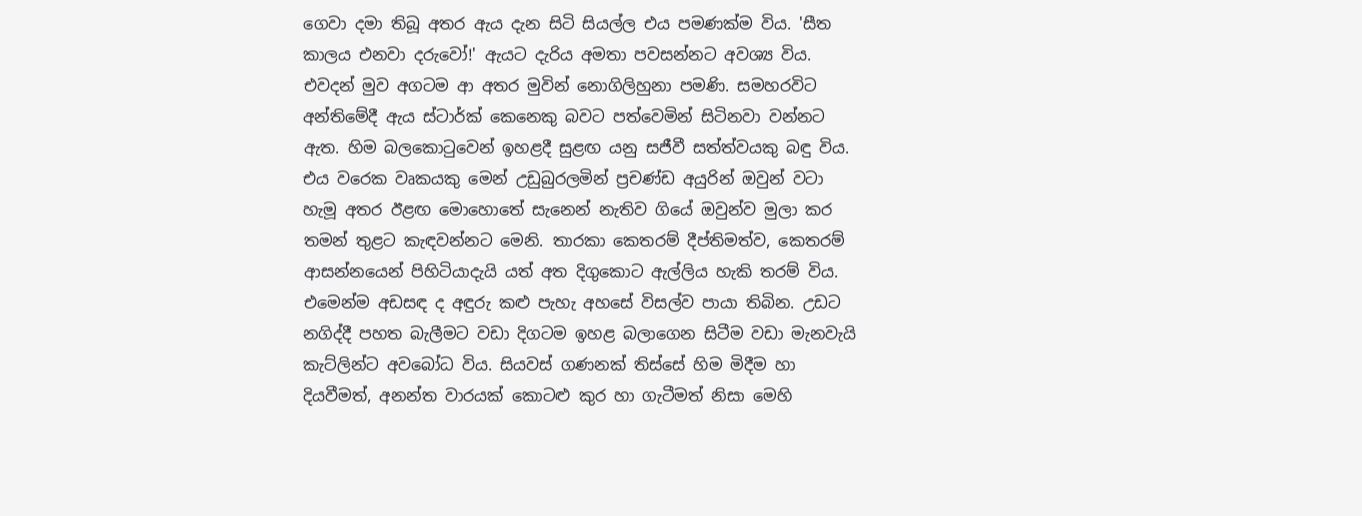ගෙවා දමා තිබූ අතර ඇය දැන සිටි සියල්ල එය පමණක්ම විය. 'සීත කාලය එනවා දරුවෝ!' ඇයට දැරිය අමතා පවසන්නට අවශ්‍ය විය. එවදන් මුව අගටම ආ අතර මුවින් නොගිලිහුනා පමණි. සමහරවිට අන්තිමේදී ඇය ස්ටාර්ක් කෙනෙකු බවට පත්වෙමින් සිටිනවා වන්නට ඇත. හිම බලකොටුවෙන් ඉහළදී සුළඟ යනු සජීවී සත්ත්වයකු බඳු විය. එය වරෙක වෘකයකු මෙන් උඩුබුරලමින් ප්‍රචණ්ඩ අයුරින් ඔවුන් වටා හැමූ අතර ඊළඟ මොහොතේ සැනෙන් නැතිව ගියේ ඔවුන්ව මුලා කර තමන් තුළට කැඳවන්නට මෙනි. තාරකා කෙතරම් දීප්තිමත්ව, කෙතරම් ආසන්නයෙන් පිහිටියාදැයි යත් අත දිගුකොට ඇල්ලිය හැකි තරම් විය. එමෙන්ම අඩසඳ ද අඳුරු කළු පැහැ අහසේ විසල්ව පායා තිබින. උඩට නගිද්දී පහත බැලීමට වඩා දිගටම ඉහළ බලාගෙන සිටීම වඩා මැනවැයි කැට්ලින්ට අව‍බෝධ විය. සියවස් ගණනක් තිස්සේ හිම මිදීම හා දියවීමත්, අනන්ත වාරයක් කොටළු කුර හා ගැටීමත් නිසා මෙහි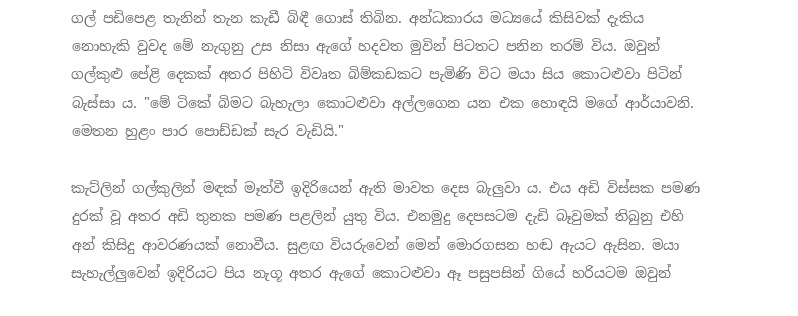ගල් පඩිපෙළ තැනින් තැන කැඩී බිඳී ගොස් තිබින. අන්ධකාරය මධ්‍යයේ කිසිවක් දැකිය නොහැකි වුවද මේ නැගුනු උස නිසා ඇගේ හදවත මුවින් පිටතට පනින තරම් විය. ඔවුන් ගල්කුළු පේළි දෙකක් අතර පිහිටි විවෘත බිම්කඩකට පැමිණි විට මයා සිය කොටළුවා පිටින් බැස්සා ය. "මේ ටිකේ බිමට බැහැලා කොටළුවා අල්ලගෙන යන එක හොඳයි මගේ ආර්යාවනි. මෙතන හුළං පාර පොඩ්ඩක් සැර වැඩියි."

කැට්ලින් ගල්කුලින් මඳක් මෑත්වී ඉදිරියෙන් ඇති මාවත දෙස බැලුවා ය. එය අඩි විස්සක පමණ දුරක් වූ අතර අඩි තුනක පමණ පළලින් යුතු විය. එනමුදු දෙපසටම දැඩි බෑවුමක් තිබුනු එහි අන් කිසිදු ආවරණයක් නොවීය. සුළඟ වියරුවෙන් මෙන් මොරගසන හඬ ඇයට ඇසින. මයා සැහැල්ලුවෙන් ඉදිරියට පිය නැගූ අතර ඇගේ කොටළුවා ඈ පසුපසින් ගියේ හරියටම ඔවුන්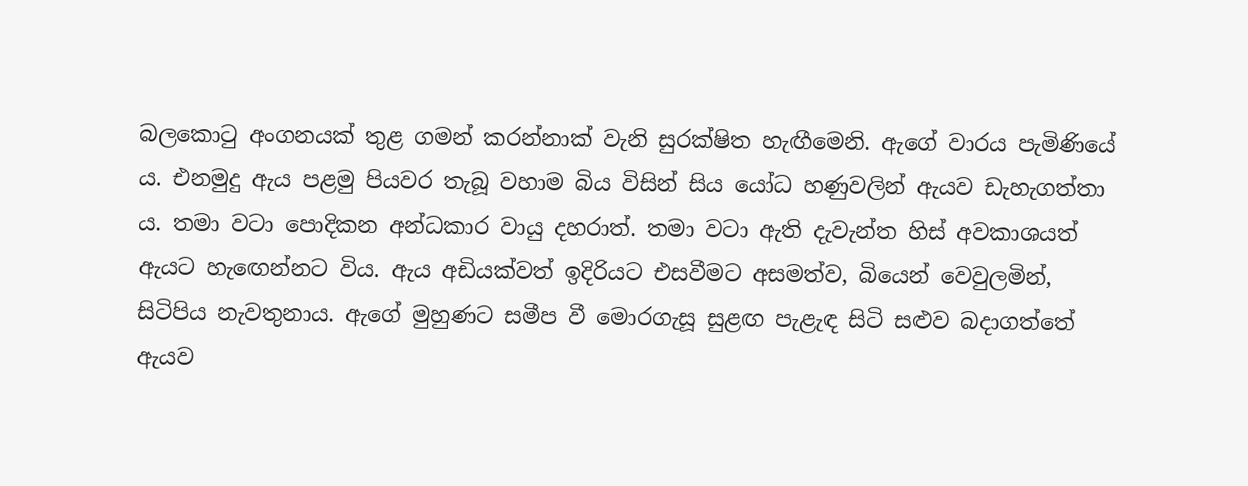බලකොටු අංගනයක් තුළ ගමන් කරන්නාක් වැනි සුරක්ෂිත හැඟීමෙනි. ඇගේ වාරය පැමිණියේ ය. එනමුදු ඇය පළමු පියවර තැබූ වහාම බිය විසින් සිය යෝධ හණුවලින් ඇයව ඩැහැගත්තා ය. තමා වටා පොදිකන අන්ධකාර වායු දහරාත්. තමා වටා ඇති දැවැන්ත හිස් අවකාශයත් ඇයට හැඟෙන්නට විය. ඇය අඩියක්වත් ඉදිරියට එසවීමට අසමත්ව, බි‍යෙන් වෙවුලමින්, සිටිපිය නැවතුනාය. ඇගේ මුහුණට සමීප වී මොරගැසූ සුළඟ පැළැඳ සිටි සළුව බදාගත්තේ ඇයව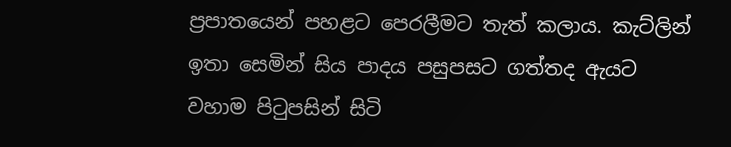ප්‍රපාතයෙන් පහළට පෙරලීමට තැත් කලාය. කැට්ලින් ඉතා සෙමින් සිය පාදය පසුපසට ගත්තද ඇයට වහාම පිටුපසින් සිටි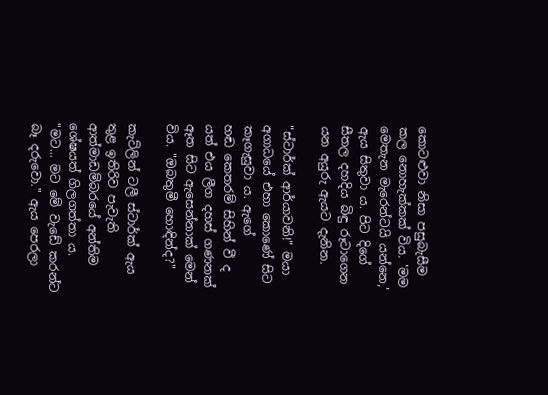කොටළුවා නිසා පසුබැසීම කල නොහැක්කක් විය. 'මම මෙතැන මැරෙන්ටයි යන්නෙ,' ඇය සිතුවා ය. පිට දිගේ සීතල දහදිය බිඳු රූටාගෙන යන අයුරු ඇයට දැනින.

"ස්ටාර්ක් ආර්යාවනි!" මයා අගාධයේ එහා කො‍‍ණේ සිට කෑගැසුවා ය. ඇගේ හඬ ‍කෙතරම් සිහින් වී ද යත් එය ලීග දහස් ගණනක් ඈත සිට ඇසෙන්නාක් මෙන් විය. "ඔබතුමී හොඳින්ද?"

කැට්ලින් ටලී ස්ටාර්ක් ඇය තුළ ඉතිරිව පැවැති ආත්මාඩම්බරයේ අන්තිම ශේෂයත් ගිලගත්තා ය. "මට... මට මේ වැඩේ කරන්ට බෑ දරුවො." ඇය පෙරලා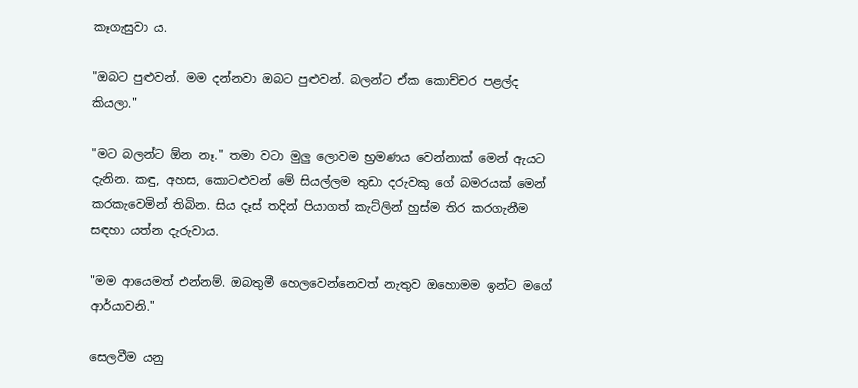කෑගැසුවා ය.

"ඔබට පුළුවන්. මම දන්නවා ඔබට පුළුවන්. බලන්ට ඒක කොච්චර පළල්ද කියලා."

"මට බලන්ට ඕන නෑ." තමා වටා මුලු ලොවම භ්‍රමණය වෙන්නාක් මෙන් ඇයට දැනින. කඳු, අහස, කොටළුවන් මේ සියල්ලම තුඩා දරුවකු ‍ගේ බමරයක් මෙන් කරකැවෙමින් තිබින. සිය දෑස් තදින් පියාගත් කැට්ලින් හුස්ම තිර කරගැනීම සඳහා යත්න දැරුවාය.

"මම ආයෙමත් එන්නම්. ඔබතුමී හෙලවෙන්නෙවත් නැතුව ඔහොමම ඉන්ට මගේ ආර්යාවනි‍."

සෙලවීම යනු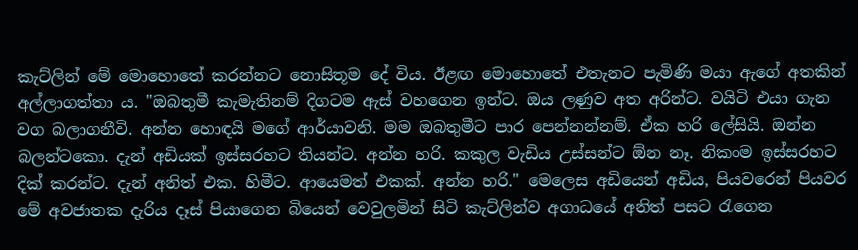කැට්ලින් මේ මොහොතේ කරන්නට නොසිතූම දේ විය. ඊළඟ මොහොතේ එතැනට පැමිණි මයා ඇ‍ගේ අතකින් අල්ලාගත්තා ය. "ඔබතුමී කැමැතිනම් දිගටම ඇස් වහගෙන ඉන්ට. ඔය ලණුව අත අරින්ට. වයිටි එයා ගැන වග බලාගනීවි. අන්න හොඳයි මගේ ආර්යාවනි. මම ඔබතුමීට පාර පෙන්නන්නම්. ඒක හරි ලේසියි. ඔන්න බලන්ටකො. දැන් අඩියක් ඉස්සරහට තියන්ට. අන්න හරි. කකුල වැඩිය උස්සන්ට ඕන නෑ. නිකංම ඉස්සරහට දික් කරන්ට. දැන් අනිත් එක. හිමීට. ආයෙමත් එකක්. අන්න හරි." මෙලෙස අඩියෙන් අඩිය, පියවරෙන් පියවර මේ අවජාතක දැරිය දෑස් පියාගෙන බියෙන් වෙවුලමින් සිටි කැට්ලින්ව අගාධයේ අනිත් පසට රැගෙන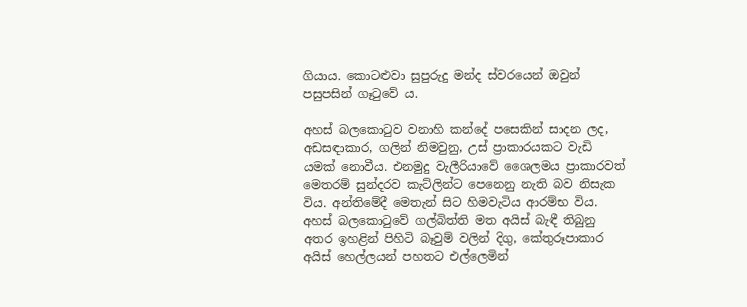ගියාය. කොටළුවා සුපුරුදු මන්ද ස්වරයෙන් ඔවුන් පසුපසින් ගෑටුවේ ය.

අහස් බලකොටුව වනාහි කන්දේ පසෙකින් සාදන ලද, අඩසඳාකාර, ගලින් නිමවුනු, උස් ප්‍රාකාරයකට වැඩි යමක් නොවීය. එනමුදු වැලීරියාවේ ශෛලමය ප්‍රාකාරවත් මෙතරම් සුන්දරව කැට්ලින්ට පෙනෙනු නැති බව නිසැක විය. අන්තිමේදී මෙතැන් සිට හිමවැටිය ආරම්භ විය. අහස් බලකොටුවේ ගල්බිත්ති මත අයිස් බැඳී තිබුනු අතර ඉහළින් පිහිටි බෑවුම් වලින් දිගු, කේතුරූපාකාර අයිස් හෙල්ලයන් පහතට එල්‍‍ලෙමින්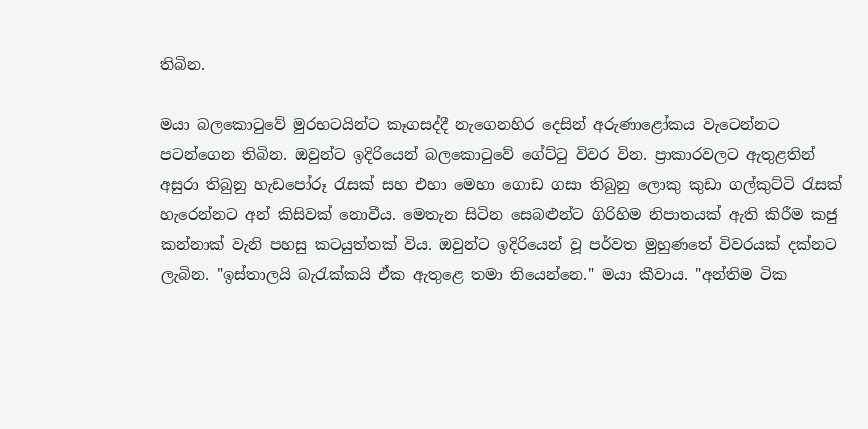තිබින.

මයා බලකොටුවේ මුරභටයින්ට කෑගසද්දී නැගෙනහිර දෙසින් අරුණා‍ළෝකය වැටෙන්නට පටන්ගෙන තිබින. ඔවුන්ට ඉදිරියෙන් බලකොටුවේ ගේට්ටු විවර වින. ප්‍රාකාරවලට ඇතුළතින් අසුරා තිබුනු හැඩපෝරූ රැසක් සහ එහා මෙහා ගොඩ ගසා තිබුනු ලොකු කුඩා ගල්කුට්ටි රැසක් හැරෙන්නට අන් කිසිවක් නොවීය. මෙතැන සිටින සෙබළුන්ට ගිරිහිම නිපාතයක් ඇති කිරීම කජු කන්නාක් වැනි පහසු කටයුත්තක් විය. ඔවුන්ට ඉදිරියෙන් වූ පර්වත මුහුණතේ විවරයක් දක්නට ලැබින. "ඉස්තාලයි බැරැක්කයි ඒක ඇතුළෙ තමා තියෙන්නෙ." මයා කීවාය. "අන්තිම ටික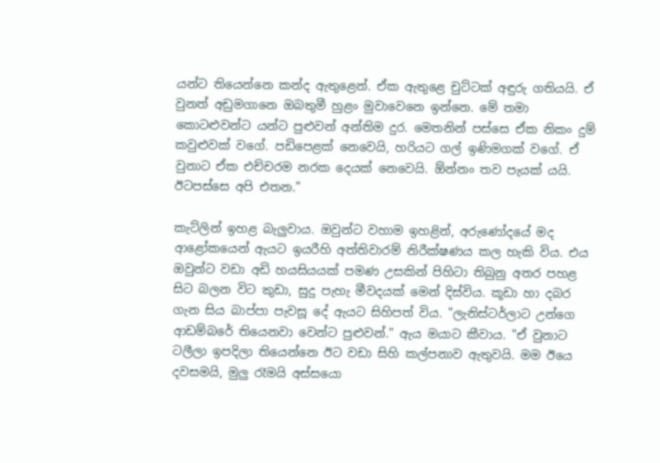යන්ට ති‍යෙන්නෙ කන්ද ඇතුළෙන්. ඒක ඇතුළෙ චුට්ටක් අඳුරු ගතියයි. ඒ වුනත් අඩුමගානෙ ඔබතුමී හුළං මුවාවෙනෙ ඉන්නෙ. මේ තමා කොටළුවන්ට යන්ට පුළුවන් අන්තිම දුර. මෙතනින් පස්සෙ ඒක නිකං දුම් කවුළුවක් වගේ. පඩිපෙළක් නෙවෙයි, හරියට ගල් ඉණිමගක් වගේ. ඒ වුනාට ඒක එච්චරම නරක දෙයක් නෙවෙයි. ඕන්නං තව පැයක් යයි. ඊටපස්සෙ අපි එතන."

කැට්ලින් ඉහළ බැලුවාය. ඔවුන්ට වහාම ඉහළින්, අරුණෝදයේ මද ආළෝකයෙන් ඇයට ඉයරීහි අත්තිවාරම් නිරීක්ෂණය කල හැකි විය. එය ඔවුන්ට වඩා අඩි හයසියයක් පමණ උසකින් පිහිටා තිබුනු අතර පහළ සිට බලන විට කුඩා, සුදු පැහැ මීවදයක් මෙන් දිස්විය. කූඩා හා දබර ගැන සිය බාප්පා පැවසූ ‍දේ ඇයට සිහිපත් විය. "ලැනිස්ටර්ලාට උන්ගෙ ආඩම්බරේ තියෙනවා වෙන්ට පුළුවන්." ඇය මයාට කීවාය. "ඒ වුනාට ටලීලා ඉපදිලා තියෙන්නෙ ඊට වඩා සිහි කල්පනාව ඇතුවයි. මම ඊ‍යෙ දවසමයි, මුලු රෑමයි අස්සයො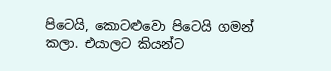පිටෙයි, කොටළුවො පිටෙයි ගමන් කලා. එයාලට කියන්ට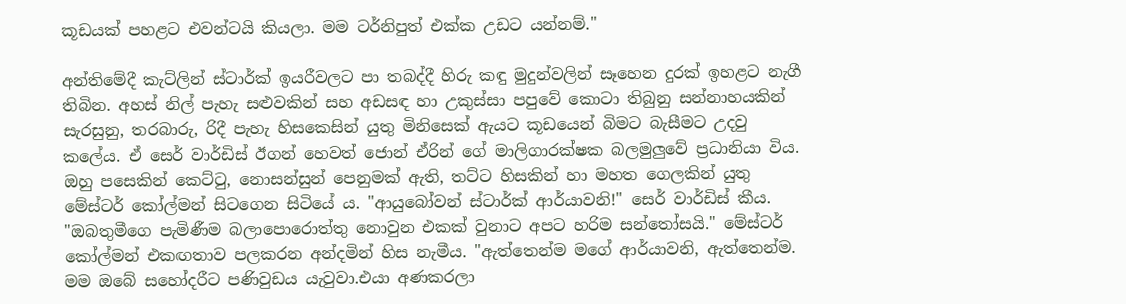කූඩයක් පහළට එවන්ටයි කියලා. මම ටර්නිපුත් එක්ක උඩට යන්නම්."

අන්ති‍මේදී කැට්ලින් ස්ටාර්ක් ඉයරීවලට පා තබද්දී හිරු කඳු මුදුන්වලින් සෑහෙන දුරක් ඉහළට නැගී තිබින. අහස් නිල් පැහැ සළුවකින් සහ අඩසඳ හා උකුස්සා පපුවේ කොටා තිබුනු සන්නාහයකින් සැරසුනු, තරබාරු, රිදී පැහැ හිස‍කෙසින් යුතු මිනිසෙක් ඇයට කූඩයෙන් බිමට බැසීමට උදවු ක‍ලේය. ඒ සෙර් වාර්ඩිස් ඊගන් හෙවත් ජොන් ඒරින්‍ ගේ මාලිගාරක්ෂක බලමුලුවේ ප්‍රධානියා විය. ඔහු පසෙකින් කෙට්ටු, නොසන්සුන් පෙනුමක් ඇති, තට්ට හිසකින් හා මහත ගෙලකින් යුතු මේස්ටර් කෝල්මන් සිටගෙන සිටියේ ය. "ආයුබෝවන් ස්ටාර්ක් ආර්යාවනි!" සෙර් වාර්ඩිස් කීය. "ඔබතුමීගෙ පැමිණීම බලාපොරොත්තු නොවුන එකක් වුනාට අපට හරිම සන්තෝසයි." මේස්ටර් කෝල්මන් එකඟතාව පලකරන අන්දමින් හිස නැමීය. "ඇත්තෙන්ම මගේ ආර්යාවනි, ඇත්තෙන්ම. මම ඔබේ සහෝදරීට පණිවුඩය යැවුවා.එයා අණකරලා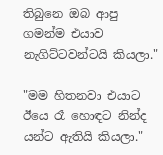තිබුනෙ ඔබ ආපු ගමන්ම එයාව නැගිට්ටවන්ටයි කියලා."

"මම හිතනවා එයාට ඊයෙ රෑ හොඳට නින්ද යන්ට ඇතියි කියලා."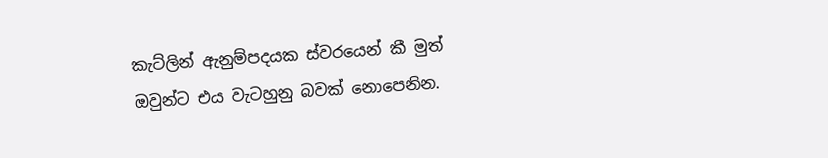කැට්ලින් ඇනුම්පදයක ස්වරයෙන් කී මුත් ඔවුන්ට එය වැ‍ටහුනු බවක් නොපෙනින.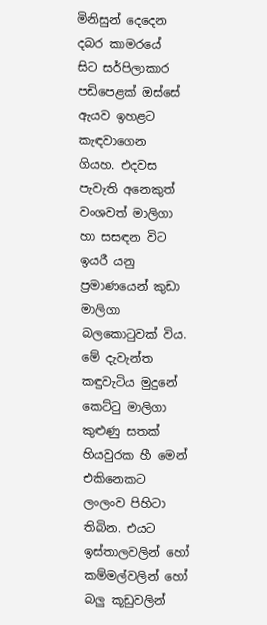මිනිසුන් දෙදෙන දබර කාමරයේ සිට සර්පිලාකාර පඩිපෙළක් ඔස්සේ ඇයව ඉහළට කැඳවාගෙන ගියහ. එදවස පැවැති අනෙකුත් වංශවත් මාලිගා හා සසඳන විට ඉයරී යනු ප්‍රමාණයෙන් කුඩා මාලිගා බලකොටුවක් විය. මේ දැවැන්ත කඳුවැටිය මුදුනේ කෙට්ටු මාලිගා කුළුණු සතක් හියවුරක හී මෙන් එකිනෙකට ලංලංව පිහිටා තිබින. එයට ඉස්තාලවලින් හෝ කම්මල්වලින් හෝ බලු කූඩුවලින්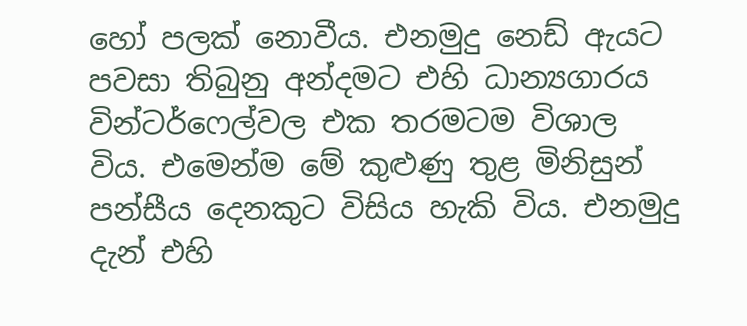හෝ පලක් නොවීය. එනමුදු නෙඩ් ඇයට පවසා තිබුනු අන්දමට එහි ධාන්‍යගාරය වින්ටර්ෆෙල්වල එක තරමටම විශාල විය. එමෙන්ම මේ කුළුණු තුළ මිනිසුන් පන්සීය දෙනකුට විසිය හැකි විය. එනමුදු දැන් එහි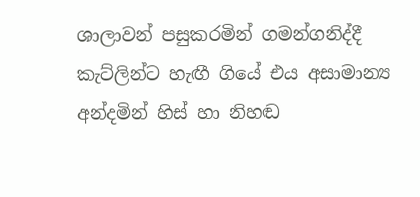ශාලාවන් පසුකරමින් ගමන්ගනිද්දී කැට්ලින්ට හැඟී ගි‍යේ එය අසාමාන්‍ය අන්දමින් හිස් හා නිහඬ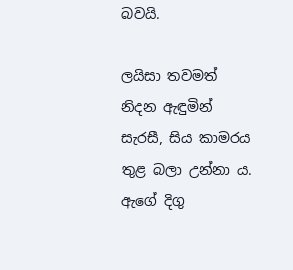බවයි.

ලයිසා තවමත් නිදන ඇඳුමින් සැරසී, සිය කාමරය තුළ බලා උන්නා ය. ඇගේ දිගු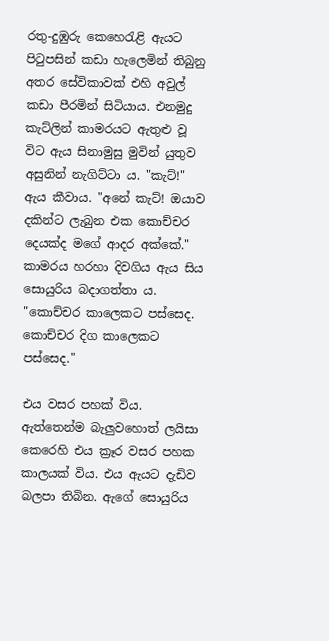රතු-දුඹුරු කෙහෙරැළි ඇයට පිටුපසින් කඩා හැලෙමින් තිබුනු අතර සේවිකාවක් එහි අවුල් කඩා පීරමින් සිටියාය. එනමුදු කැට්ලින් කාමරයට ඇතුළු වූ විට ඇය සිනාමුසු මුවින් යුතුව අසුනින් නැගිට්ටා ය. "කැට්!" ඇය කීවාය. "අනේ කැට්! ඔයාව දකින්ට ලැබුන එක කොච්චර දෙයක්ද මගේ ආදර අක්කේ." කාමරය හරහා දිවගිය ඇය සිය සොයුරිය බදාගත්තා ය. "කොච්චර කාලෙකට පස්සෙද. කොච්චර දිග කාලෙකට පස්සෙද."

එය වසර පහක් විය. ඇත්තෙන්ම බැලුව‍හොත් ලයිසා කෙරෙහි එය ක්‍රෑර වසර පහක කාලයක් විය. එය ඇයට දැඩිව බලපා තිබින. ඇගේ සොයුරිය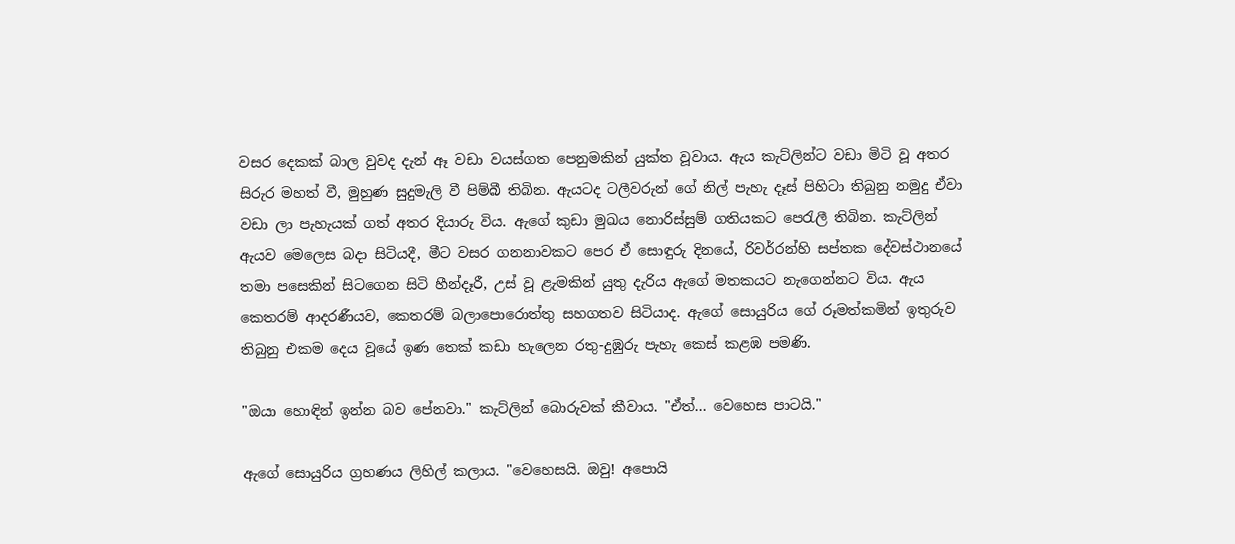වසර දෙකක් බාල වුවද දැන් ඈ වඩා වයස්ගත පෙනුමකින් යුක්ත වූවාය. ඇය කැට්ලින්ට වඩා මිටි වූ අතර සිරුර මහත් වී, මුහුණ සුදුමැලි වී පිම්බී තිබින. ඇයටද ටලීවරුන් ගේ නිල් පැහැ දෑස් පිහිටා තිබුනු නමුදු ඒවා වඩා ලා පැහැයක් ගත් අතර දියාරු විය. ඇගේ කුඩා මුඛය නොරිස්සුම් ගතියකට පෙරැලී තිබින. කැට්ලින් ඇයව මෙලෙස බදා සිටියදී, මීට වසර ගනනාවකට පෙර ඒ සොඳුරු දිනයේ, රිවර්රන්හි සප්තක දේවස්ථානයේ තමා පසෙකින් සිටගෙන සිටි හීන්දෑරී, උස් වූ ළැමකින් යුතු දැරිය ඇගේ මතකයට නැ‍ගෙන්නට විය. ඇය කෙතරම් ආදරණීයව, කෙතරම් බලාපොරොත්තු සහගතව සිටියාද. ඇගේ සොයුරිය ගේ රූමත්කමින් ඉතුරුව තිබුනු එකම දෙය වූයේ ඉණ තෙක් කඩා හැලෙන රතු-දුඹුරු පැහැ කෙස් කළඹ පමණි.

"ඔයා හොඳින් ඉන්න බව පේනවා." කැට්ලින් බොරුවක් කීවාය. "ඒත්... වෙහෙස පාටයි."

ඇගේ සොයුරිය ග්‍රහණය ලිහිල් කලාය. "වෙහෙසයි. ඔවු! අපොයි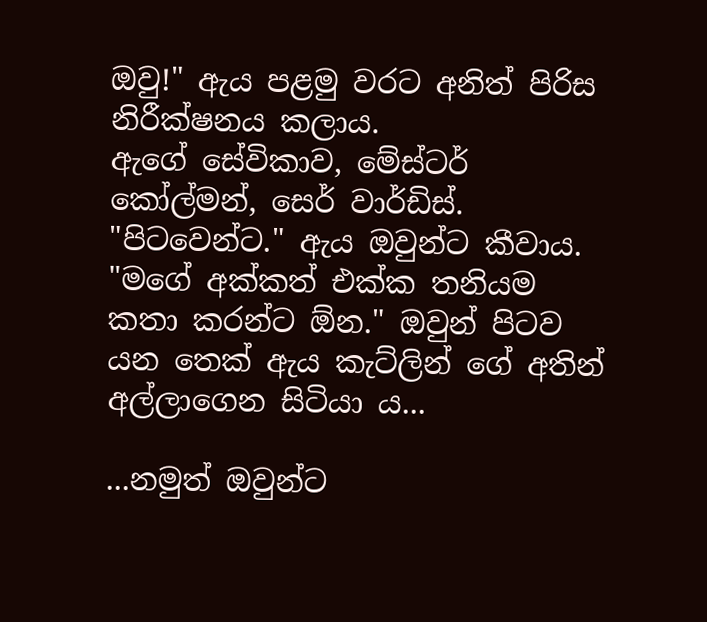ඔවු!" ඇය පළමු වරට අනිත් පිරිස නිරීක්ෂනය කලාය. ඇගේ ‍සේවිකාව, මේස්ටර් කෝල්මන්, සෙර් වාර්ඩිස්. "පිටවෙන්ට." ඇය ඔවුන්ට කීවාය. "මගේ අක්කත් එක්ක තනියම කතා කරන්ට ඕන." ඔවුන් පිටව යන තෙක් ඇය කැට්ලින් ගේ අතින් අල්ලාගෙන සිටියා ය...

...නමුත් ඔවුන්ට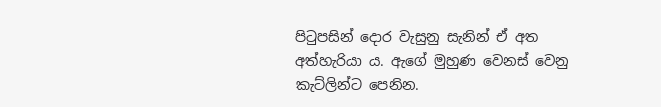පිටුපසින් දොර වැසුනු සැනින් ඒ අත අත්හැරියා ය. ඇගේ මුහුණ වෙනස් වෙනු කැට්ලින්ට පෙනින.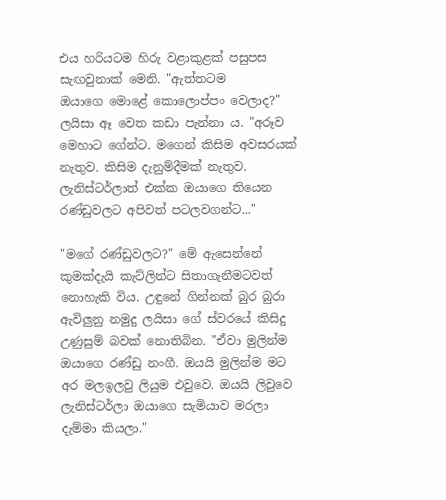එය හරියටම හිරු වළාකුළක් පසුපස සැඟවුනාක් මෙනි. "ඇත්තටම ඔයාගෙ ‍මොළේ කොලොප්පං වෙලාද?" ලයිසා ඈ වෙත කඩා පැන්නා ය. "අරූව මෙහාට ගේන්ට. මගෙන් කිසිම අවසරයක් නැතුව. කිසිම දැනුම්දීමක් නැතුව. ලැනිස්ටර්ලාත් එක්ක ඔයාගෙ තියෙන රණ්ඩුවලට අපිවත් පටලවගන්ට..."

"මගේ රණ්ඩුවලට?" මේ ඇසෙන්නේ කුමක්දැයි කැට්ලින්ට සිතාගැනීමටවත් නොහැකි විය. උඳුනේ ගින්නක් බුර බුරා ඇවිලුනු නමුදු ලයිසා ගේ ස්වරයේ කිසිදු උණුසුම් බවක් නොතිබින. "ඒවා මුලින්ම ඔයාගෙ රණ්ඩු නංගී. ඔයයි මුලින්ම මට අර මලඉලවු ලියුම එවුවෙ. ඔයයි ලිවුවෙ ලැනිස්ටර්ලා ඔයාගෙ සැමියාව මරලා දැම්මා කියලා."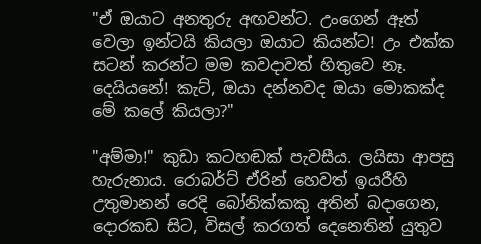"ඒ ඔයාට අනතුරු අඟවන්ට. උංගෙන් ඈත් වෙලා ඉන්ටයි කියලා ඔයාට කියන්ට! උං එක්ක සටන් කරන්ට මම කවදාවත් හිතුවෙ නෑ. දෙයියනේ! කැට්, ඔයා දන්නවද ඔයා මොකක්ද මේ කලේ කියලා?"

"අම්මා!" කුඩා කටහඬක් පැවසීය. ලයිසා ආපසු හැරුනාය. රොබර්ට් ඒරින් හෙවත් ඉයරීහි උතුමානන් ‍රෙදි බෝනික්කකු අතින් බදාගෙන, දොරකඩ සිට, විසල් කරගත් දෙනෙතින් යුතුව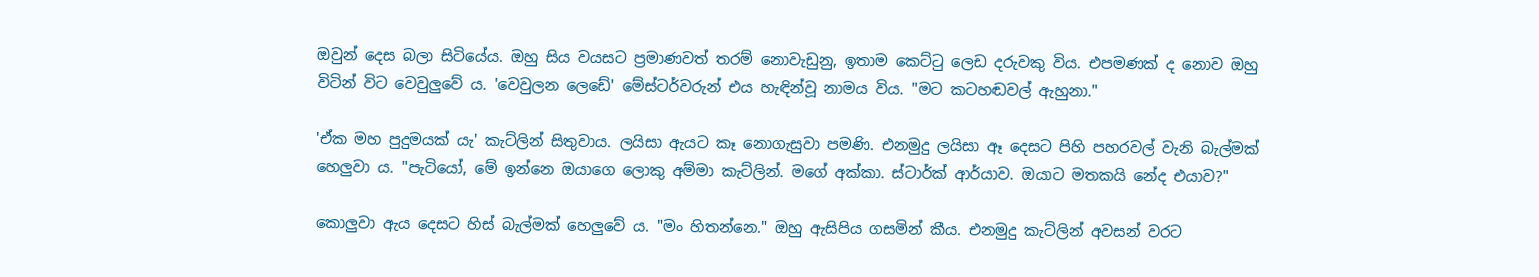ඔවුන් දෙස බලා සිටියේය. ඔහු සිය වයසට ප්‍රමාණවත් තරම් නොවැඩුනු, ඉතාම කෙට්ටු ලෙඩ දරුවකු විය. එපමණක් ද නොව ඔහු විටින් විට වෙවුලුවේ ය. 'වෙවුලන ලෙඩේ' මේස්ටර්වරුන් එය හැඳින්වූ නාමය විය. "මට කටහඬවල් ඇහුනා."

'ඒක මහ පුදුමයක් යැ' කැට්ලින් සිතුවාය. ලයිසා ඇයට කෑ නොගැසුවා පමණි. එනමුදු ලයිසා ඈ දෙසට පිහි පහරවල් වැනි බැල්මක් හෙලුවා ය. "පැටියෝ, මේ ඉන්නෙ ඔයාගෙ ලොකු අම්මා කැට්ලින්. මගේ අක්කා. ස්ටාර්ක් ආර්යාව. ඔයාට මතකයි නේද එයාව?"

කොලුවා ඇය දෙසට හිස් බැල්මක් හෙලුවේ ය. "මං හිතන්නෙ." ඔහු ඇසිපිය ගසමින් කීය. එනමුදු කැට්ලින් අවසන් වරට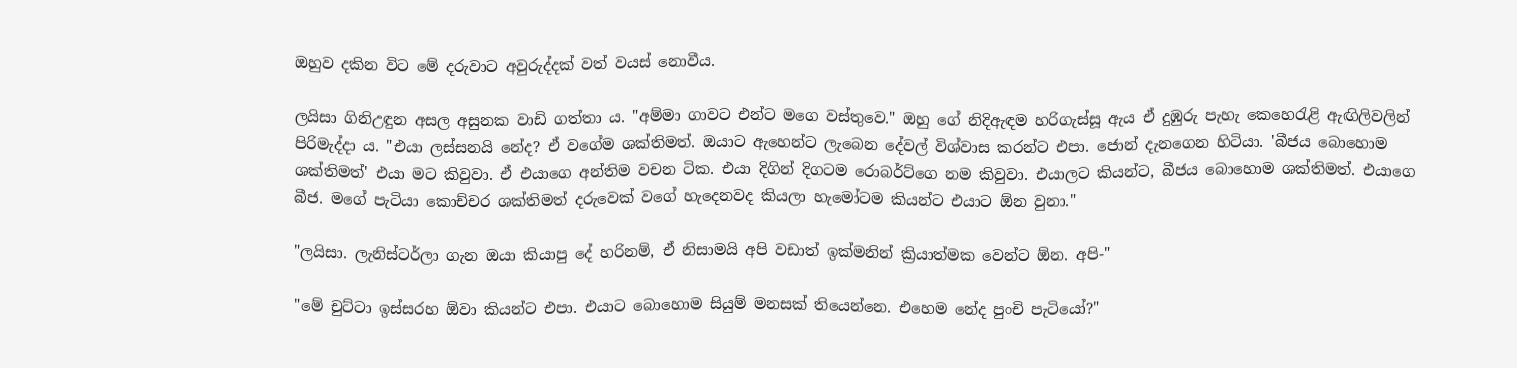ඔහුව දකින විට මේ දරුවාට අවුරුද්දක් වත් වයස් නොවීය.

ලයිසා ගිනිඋඳුන අසල අසුනක වාඩි ගත්තා ය. "අම්මා ගාවට එන්ට මගෙ වස්තුවෙ." ඔහු ගේ නිදිඇඳම හරිගැස්සූ ඇය ඒ දුඹුරු පැහැ කෙහෙරැළි ඇඟිලිවලින් පිරිමැද්දා ය. "එයා ලස්සනයි නේද? ඒ වගේම ශක්තිමත්. ඔයාට ඇහෙන්ට ලැබෙන දේවල් විශ්වාස කරන්ට එපා. ජොන් දැනගෙන හිටියා. 'බීජය බොහොම ශක්තිමත්' එයා මට කිවුවා. ඒ එයාගෙ අන්තිම වචන ටික. එයා දිගින් දිගටම රොබර්ට්ගෙ නම කිවුවා. එයාලට කියන්ට, බීජය බොහොම ශක්තිමත්. එයාගෙ බීජ. මගේ පැටියා කොච්චර ශක්තිමත් දරුවෙක් වගේ හැදෙනවද කියලා හැ‍මෝටම කියන්ට එයාට ඕන වුනා."

"ලයිසා. ලැනිස්ටර්ලා ගැන ඔයා කියාපු ‍දේ හරිනම්, ඒ නිසාමයි අපි වඩාත් ඉක්මනින් ක්‍රියාත්මක වෙන්ට ඕන. අපි-"

"මේ චුට්ටා ඉස්සරහ ඕවා කියන්ට එපා. එයාට බොහොම සියුම් මනසක් තියෙන්නෙ. එහෙම නේද පුංචි පැටියෝ?"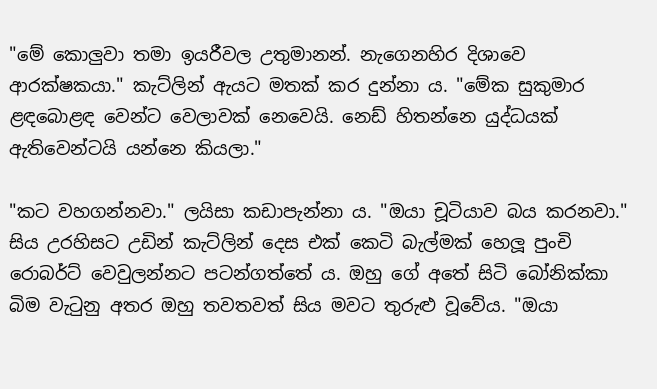"මේ ‍කොලුවා තමා ඉයරීවල උතුමානන්. නැගෙනහිර දිශාවෙ ආරක්ෂකයා." කැට්ලින් ඇයට මතක් කර දුන්නා ය. "මේක සුකුමාර ළඳබොළඳ වෙන්ට වෙලාවක් නෙ‍වෙයි. නෙඩ් හිතන්නෙ යුද්ධයක් ඇතිවෙන්ටයි යන්නෙ කියලා."

"කට වහගන්නවා." ලයිසා කඩාපැන්නා ය. "ඔයා චූටියාව බය කරනවා." සිය උරහිසට උඩින් කැට්ලින් දෙස එක් කෙටි බැල්මක් හෙලූ පුංචි රොබර්ට් වෙවුලන්නට පටන්ගත්තේ ය. ඔහු ‍ගේ අතේ සිටි බෝනික්කා බිම වැටුනු අතර ඔහු තවතවත් සිය මවට තුරුළු වූවේය. "ඔයා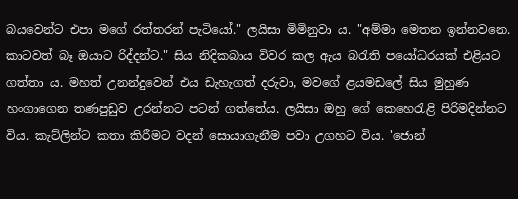බයවෙන්ට එපා මගේ රත්තරන් පැටි‍යෝ." ලයිසා මිමිනුවා ය. "අම්මා මෙතන ඉන්නවනෙ. කාටවත් බෑ ඔයාට රිද්දන්ට." සිය නිදිකබාය විවර කල ඇය බරැති පයෝධරයක් එළියට ගත්තා ය. මහත් උනන්දුවෙන් එය ඩැහැගත් දරුවා, මවගේ ළයමඩලේ සිය මුහුණ හංගාගෙන තණපුඩුව උරන්නට පටන් ගත්තේය. ලයිසා ඔහු ගේ කෙහෙරැළි පිරිමදින්නට විය. කැට්ලින්ට කතා කිරීමට වදන් සොයාගැනීම පවා උගහට විය. 'ජොන්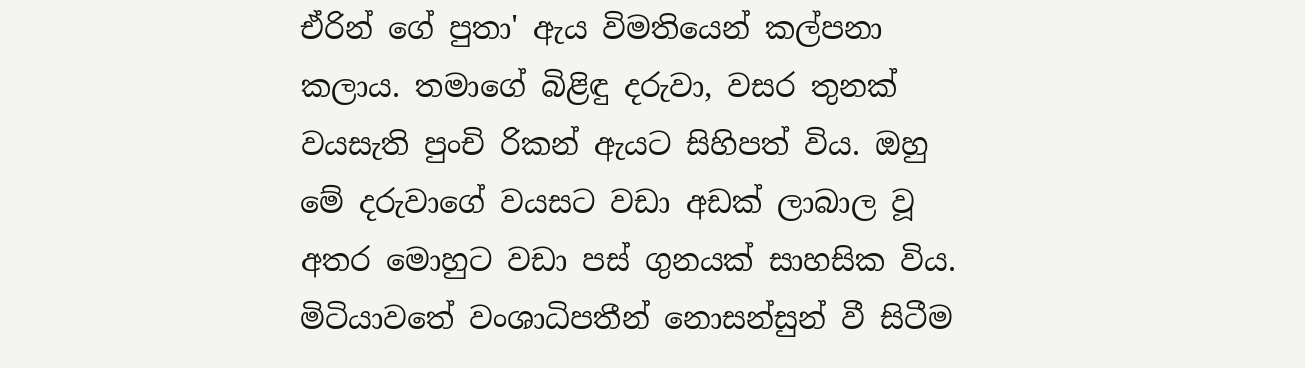ඒරින් ගේ පුතා' ඇය විමතියෙන් කල්පනා කලාය. තමාගේ බිළිඳු දරුවා, වසර තුනක් වයසැති පුංචි රිකන් ඇයට සිහිපත් විය. ඔහු මේ දරුවාගේ වයසට වඩා අඩක් ලාබාල වූ අතර මොහුට වඩා පස් ගුනයක් සාහසික විය. මිටියාවතේ වංශාධිපතීන් නොසන්සුන් වී සිටීම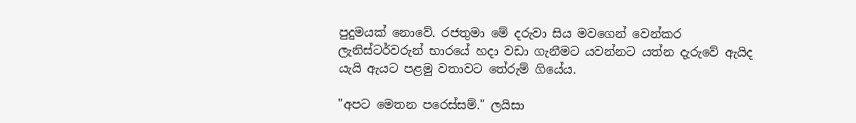පුදුමයක් නොවේ. රජතුමා මේ දරුවා සිය මවගෙන් වෙන්කර ලැනිස්ටර්වරුන් භාරයේ හදා වඩා ගැනීමට යවන්නට යත්න දැරුවේ ඇයිද යැයි ඇයට පළමු වතාවට තේරුම් ගියේය.

"අපට මෙතන පරෙස්සම්." ලයිසා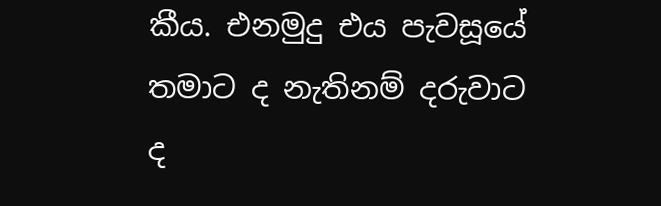කීය. එනමුදු එය පැවසූයේ තමාට ද නැතිනම් දරුවාට ද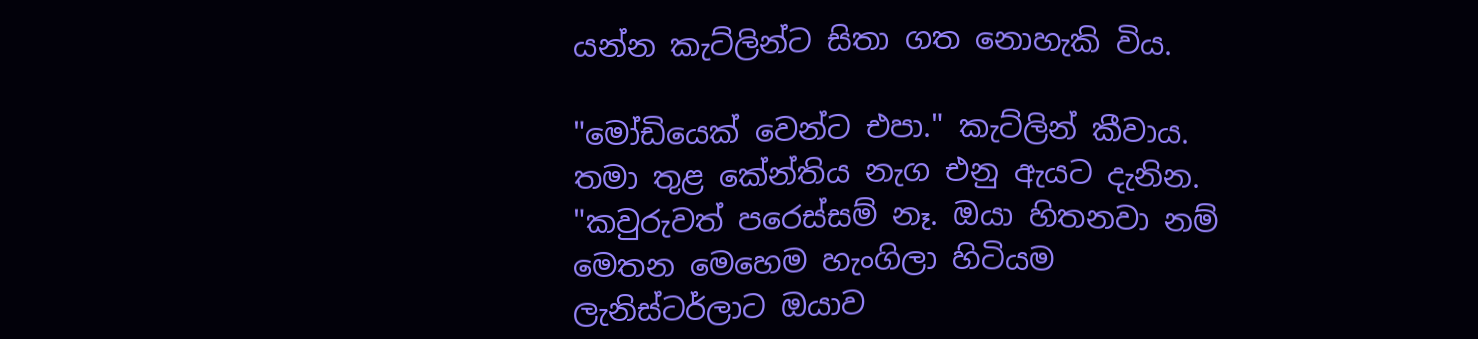යන්න කැට්ලින්ට සිතා ගත නොහැකි විය.

"මෝඩියෙක් වෙන්ට එපා." කැට්ලින් කීවාය. තමා තුළ කේන්තිය නැග එනු ඇයට දැනින. "කවුරුවත් පරෙස්සම් නෑ. ඔයා හිතනවා නම් මෙතන මෙහෙම හැංගිලා හිටියම ලැනිස්ටර්ලාට ඔයාව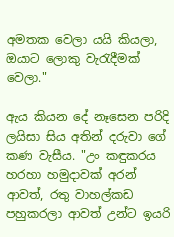අමතක වෙලා යයි කියලා, ඔයාට ලොකු වැරැදීමක් වෙලා."

ඇය කියන දේ නෑසෙන පරිදි ලයිසා සිය අතින් දරුවා ගේ කණ වැසීය. "උං කඳුකරය හරහා හමුදාවක් අරන් ආවත්, රතු වාහල්කඩ පහුකරලා ආවත් උන්ට ඉයරි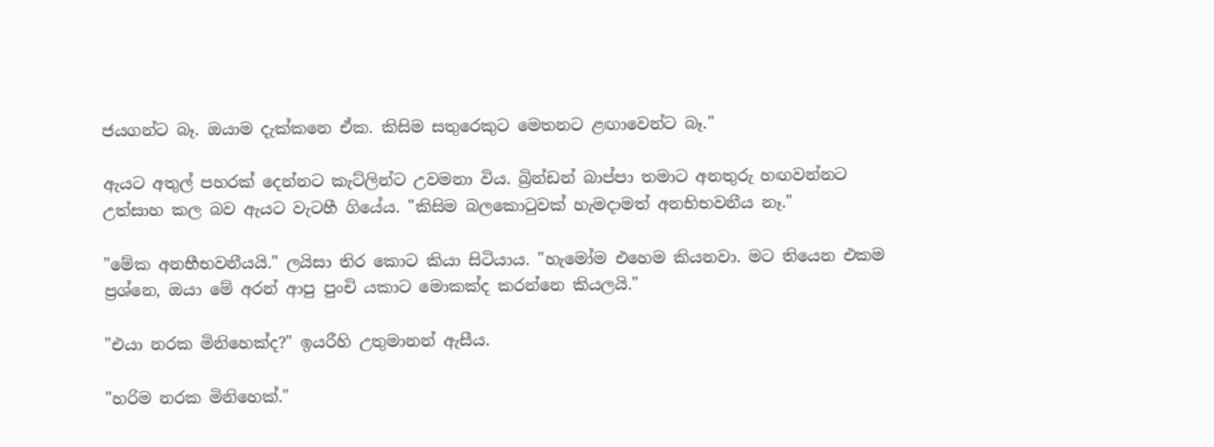ජයගන්ට බෑ. ඔයාම දැක්කනෙ ඒක. කිසිම සතුරෙකුට මෙතනට ළඟාවෙන්ට බෑ."

ඇයට අතුල් පහරක් දෙන්නට කැට්ලින්ට උවමනා විය. බ්‍රින්ඩන් බාප්පා තමාට අනතුරු හඟවන්නට උත්සාහ කල බව ඇයට වැටහී ගියේය. "කිසිම බලකොටුවක් හැමදාමත් අනභිභවනීය නෑ."

"මේක අනභීභවනීයයි." ලයිසා තිර කොට කියා සිටියාය. "හැමෝම එහෙම කියනවා. මට තියෙන එකම ප්‍රශ්නෙ, ඔයා මේ අරන් ආපු පුංචි යකාට මොකක්ද කරන්නෙ කියලයි."

"එයා නරක මිනි‍හෙක්ද?" ඉයරීහි උතුමානන් ඇසීය.

"හරිම නරක මිනිහෙක්."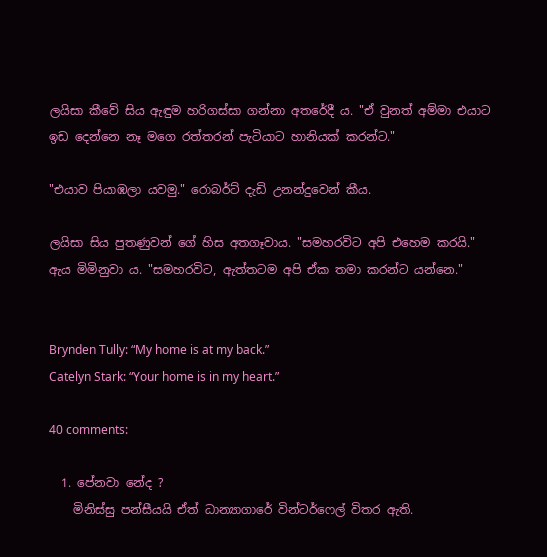ලයිසා කීවේ සිය ඇඳුම හරිගස්සා ගන්නා අතරේදී ය. "ඒ වුනත් අම්මා එයාට ඉඩ දෙන්නෙ නෑ මගෙ රත්තරන් පැටියාට හානියක් කරන්ට."

"එයාව පියාඹලා යවමු." රොබර්ට් දැඩි උනන්දුවෙන් කීය.

ලයිසා සිය පුතණුවන් ගේ හිස අතගෑවාය. "සමහරවිට අපි එ‍හෙම කරයි." ඇය මිමිනුවා ය. "සමහරවිට, ඇත්තටම අපි ඒක තමා කරන්ට යන්නෙ."


Brynden Tully: “My home is at my back.”
Catelyn Stark: “Your home is in my heart.”

40 comments:

  1. පේනවා නේද ?
    මිනිස්සු පන්සීයයි ඒත් ධාන්‍යාගාරේ වින්ටර්ෆෙල් විතර ඇති.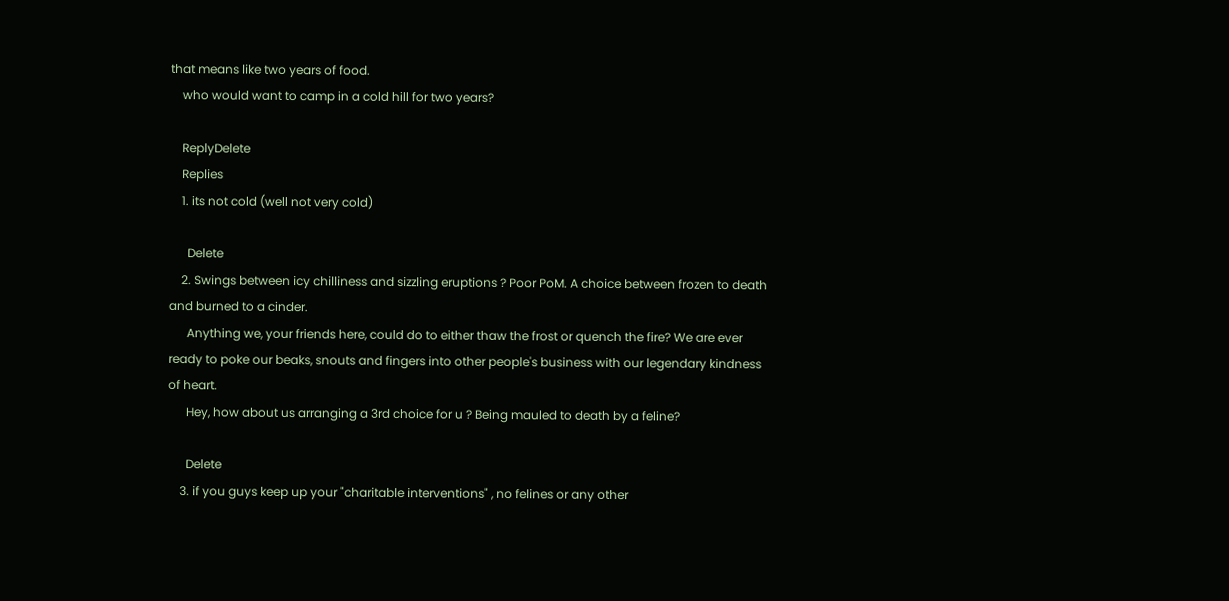that means like two years of food.
    who would want to camp in a cold hill for two years?

    ReplyDelete
    Replies
    1. its not cold (well not very cold)

      Delete
    2. Swings between icy chilliness and sizzling eruptions ? Poor PoM. A choice between frozen to death and burned to a cinder.
      Anything we, your friends here, could do to either thaw the frost or quench the fire? We are ever ready to poke our beaks, snouts and fingers into other people's business with our legendary kindness of heart.
      Hey, how about us arranging a 3rd choice for u ? Being mauled to death by a feline?

      Delete
    3. if you guys keep up your "charitable interventions" , no felines or any other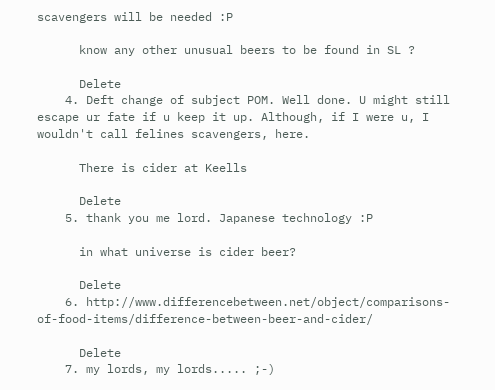scavengers will be needed :P

      know any other unusual beers to be found in SL ?

      Delete
    4. Deft change of subject POM. Well done. U might still escape ur fate if u keep it up. Although, if I were u, I wouldn't call felines scavengers, here.

      There is cider at Keells

      Delete
    5. thank you me lord. Japanese technology :P

      in what universe is cider beer?

      Delete
    6. http://www.differencebetween.net/object/comparisons-of-food-items/difference-between-beer-and-cider/

      Delete
    7. my lords, my lords..... ;-)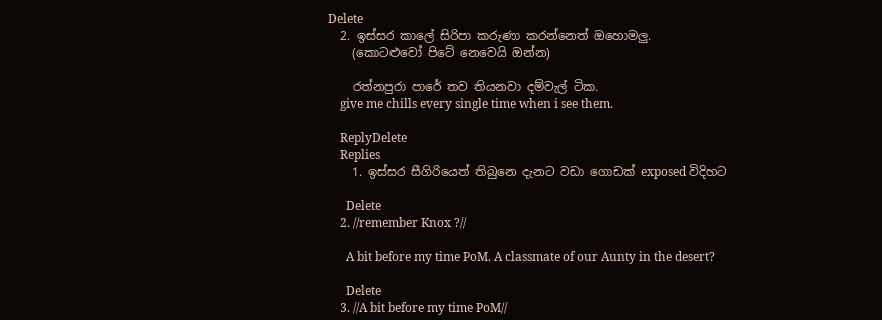Delete
  2. ඉස්සර කාලේ සිරිපා කරුණා කරන්නෙත් ඔහොමලු.
    (කොටළුවෝ පිටේ නෙවෙයි ඔන්න)

    රත්නපුරා පාරේ තව තියනවා දම්වැල් ටික.
    give me chills every single time when i see them.

    ReplyDelete
    Replies
    1. ඉස්සර සීගිරියෙත් තිබුනෙ දැනට වඩා ගොඩක් exposed විදිහට

      Delete
    2. //remember Knox ?//

      A bit before my time PoM. A classmate of our Aunty in the desert?

      Delete
    3. //A bit before my time PoM//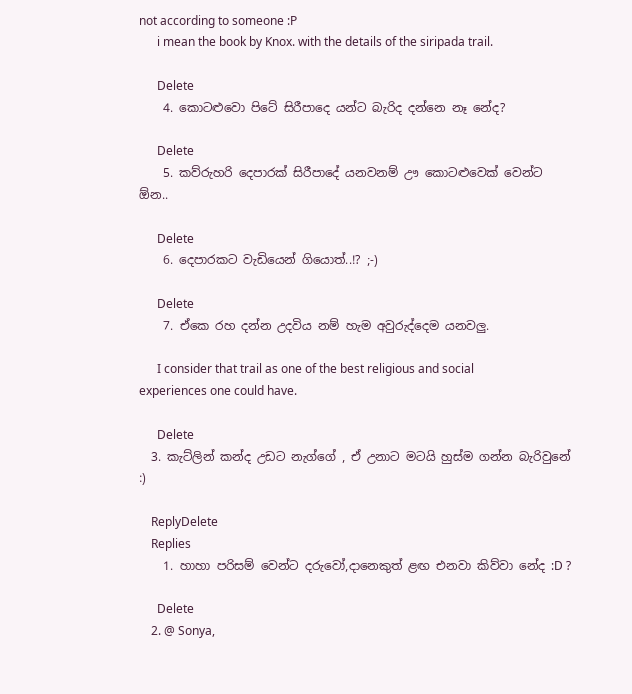not according to someone :P
      i mean the book by Knox. with the details of the siripada trail.

      Delete
    4. කොටළුවො පිටේ සිරීපාදෙ යන්ට බැරිද දන්නෙ නෑ නේද?

      Delete
    5. කව්රුහරි දෙපාරක් සිරීපාදේ යනවනම් ඌ කොටළුවෙක් වෙන්ට ඕන..

      Delete
    6. දෙපාරකට වැඩියෙන් ගියොත්..!? ;-)

      Delete
    7. ඒකෙ රහ දන්න උදවිය නම් හැම අවුරුද්දෙම යනවලු.

      I consider that trail as one of the best religious and social experiences one could have.

      Delete
  3. කැට්ලින් කන්ද උඩට නැග්ගේ , ඒ උනාට මටයි හුස්ම ගන්න බැරිවුනේ :)

    ReplyDelete
    Replies
    1. හාහා පරිසම් වෙන්ට දරුවෝ,දානෙකුත් ළඟ එනවා කිව්වා නේද :D ?

      Delete
    2. @ Sonya,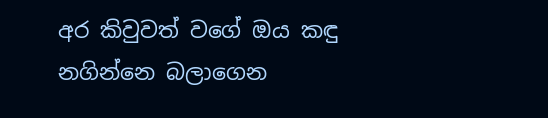අර කිවුවත් වගේ ඔය කඳු නගින්නෙ බලාගෙන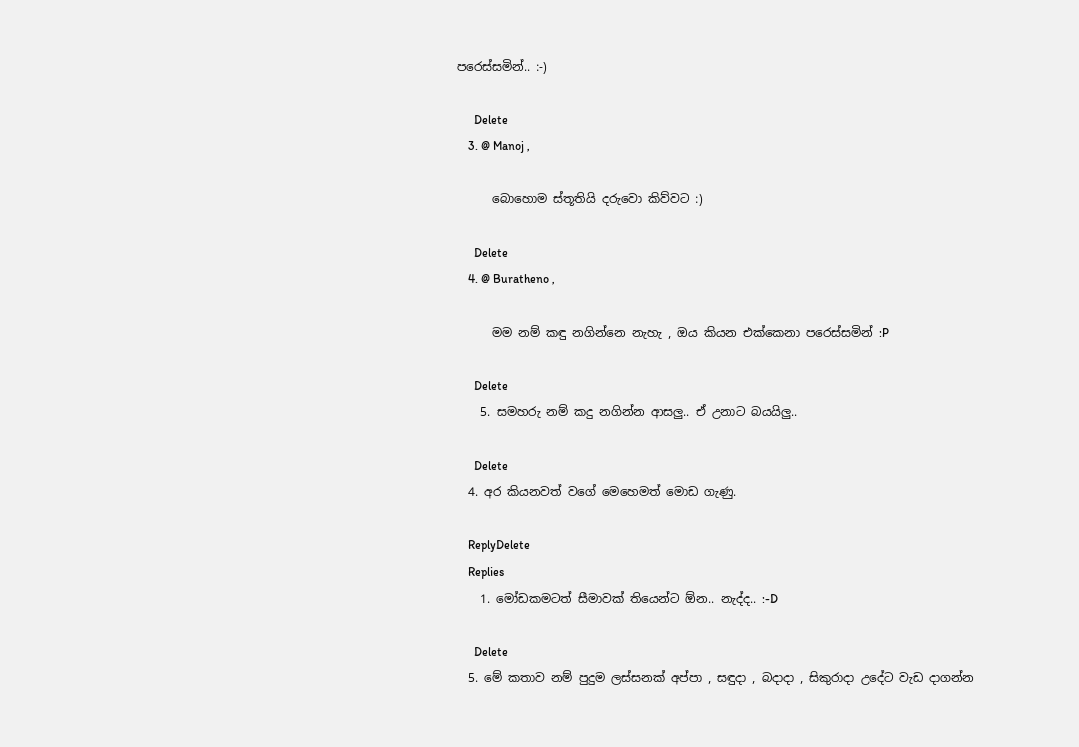පරෙස්සමින්.. :-)

      Delete
    3. @ Manoj ,

      බොහොම ස්තූතියි දරුවො කිව්වට :)

      Delete
    4. @ Buratheno ,

      මම නම් කඳු නගින්නෙ නැහැ , ඔය කියන එක්කෙනා පරෙස්සමින් :P

      Delete
    5. සමහරු නම් කදු නගින්න ආසලු.. ඒ උනාට බයයිලු..

      Delete
  4. අර කියනවත් වගේ මෙහෙමත් මොඩ ගැණු.

    ReplyDelete
    Replies
    1. මෝඩකමටත් සීමාවක් තියෙන්ට ඕන.. නැද්ද.. :-D

      Delete
  5. මේ කතාව නම් පුදුම ලස්සනක් අප්පා , සඳුදා , බදාදා , සිකුරාදා උදේට වැඩ දාගන්න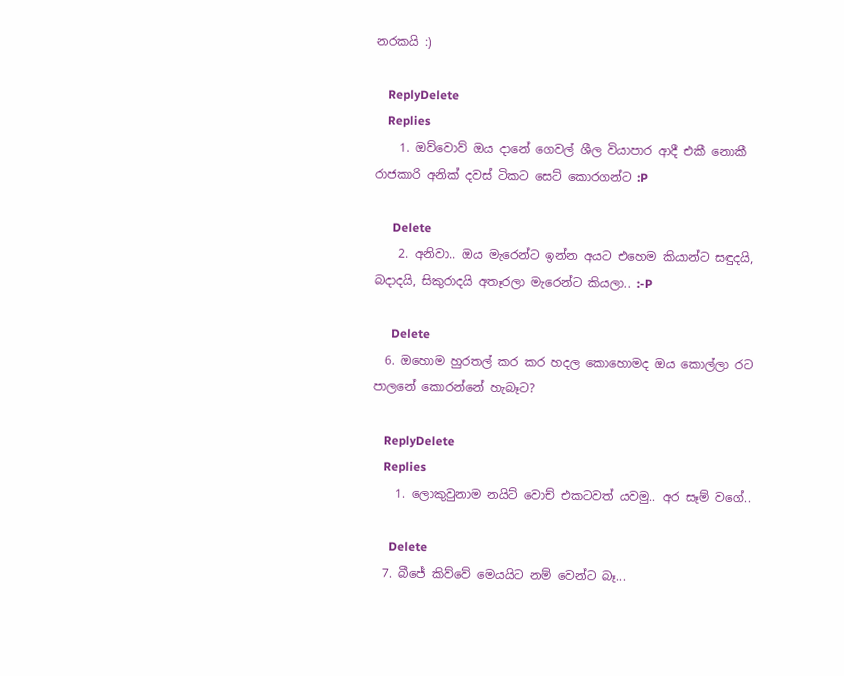නරකයි :)

    ReplyDelete
    Replies
    1. ඔව්වොව් ඔය දානේ ගෙවල් ශීල වියාපාර ආදී එකී නොකී රාජකාරි අනික් දවස් ටිකට සෙට් කොරගන්ට :P

      Delete
    2. අනිවා.. ඔය මැරෙන්ට ඉන්න අයට එහෙම කියාන්ට සඳුදයි, බදාදයි, සිකුරාදයි අතෑරලා මැරෙන්ට කියලා.. :-P

      Delete
  6. ඔහොම හුරතල් කර කර හදල කොහොමද ඔය කොල්ලා රට පාලනේ කොරන්නේ හැබෑට?

    ReplyDelete
    Replies
    1. ලොකුවුනාම නයිට් වොච් එකටවත් යවමු.. අර සෑම් වගේ..

      Delete
  7. බීජේ කිව්වේ මෙයයිට නම් වෙන්ට බෑ...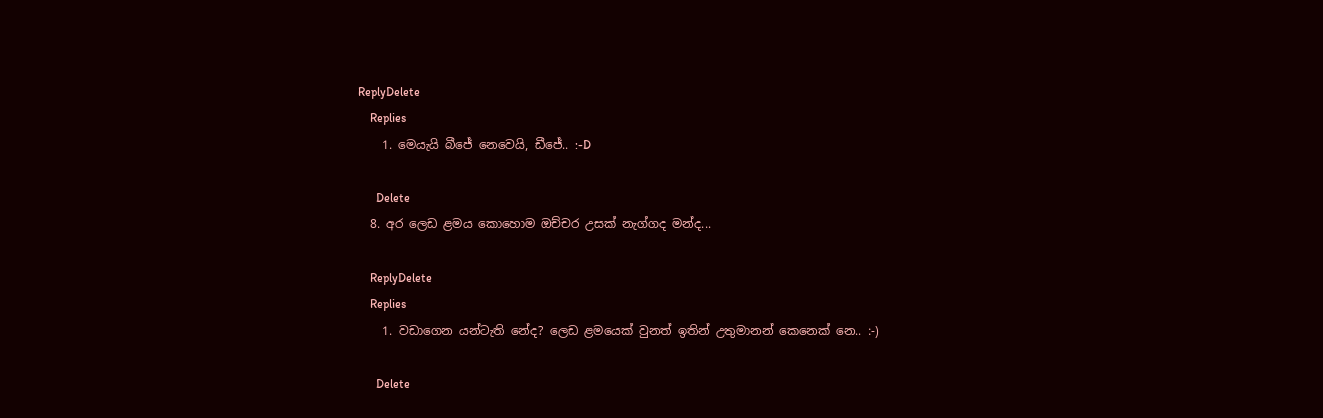ReplyDelete
    Replies
    1. මෙයැයි බීජේ නෙවෙයි, ඩීජේ.. :-D

      Delete
  8. අර ලෙඩ ළමය කොහොම ඔච්චර උසක් නැග්ගද මන්ද...

    ReplyDelete
    Replies
    1. වඩාගෙන යන්ටැති නේද? ලෙඩ ළමයෙක් වුනත් ඉතින් උතුමානන් කෙනෙක් නෙ.. :-)

      Delete